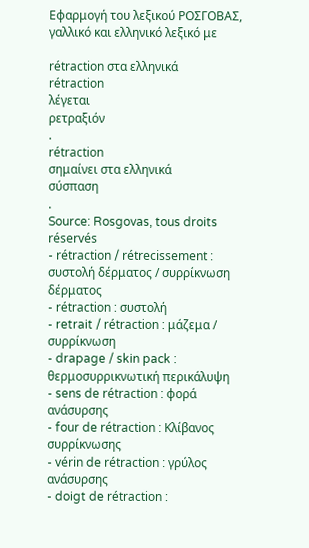Εφαρμογή του λεξικού ΡΟΣΓΟΒΑΣ, γαλλικό και ελληνικό λεξικό με

rétraction στα ελληνικά
rétraction
λέγεται
ρετραξιόν
.
rétraction
σημαίνει στα ελληνικά
σύσπαση
.
Source: Rosgovas, tous droits réservés
- rétraction / rétrecissement : συστολή δέρματος / συρρίκνωση δέρματος
- rétraction : συστολή
- retrait / rétraction : μάζεμα / συρρίκνωση
- drapage / skin pack : θερμοσυρρικνωτική περικάλυψη
- sens de rétraction : φορά ανάσυρσης
- four de rétraction : Kλίβανος συρρίκνωσης
- vérin de rétraction : γρύλος ανάσυρσης
- doigt de rétraction :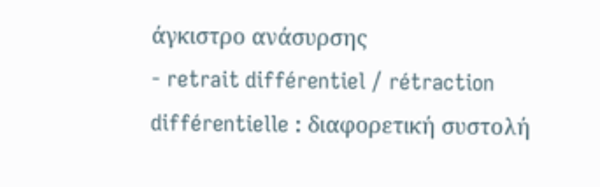άγκιστρο ανάσυρσης
- retrait différentiel / rétraction différentielle : διαφορετική συστολή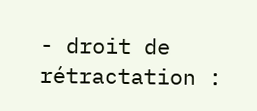- droit de rétractation :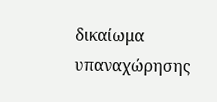δικαίωμα υπαναχώρησης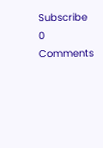Subscribe
0 Comments